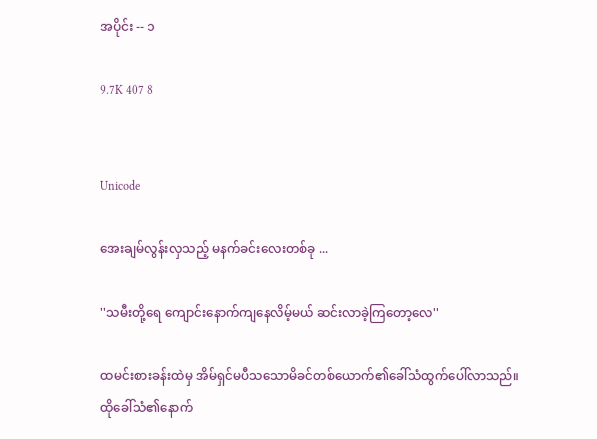အပိုင်း -- ၁

9.7K 407 8


Unicode

အေးချမ်လွန်းလှသည့် မနက်ခင်းလေးတစ်ခု ...

''သမီးတို့ရေ ကျောင်းနောက်ကျနေလိမ့်မယ် ဆင်းလာခဲ့ကြတော့လေ''

ထမင်းစားခန်းထဲမှ အိမ်ရှင်မပီသသောမိခင်တစ်ယောက်၏ခေါ်သံထွက်ပေါ်လာသည်။
ထိုခေါ်သံ၏နောက်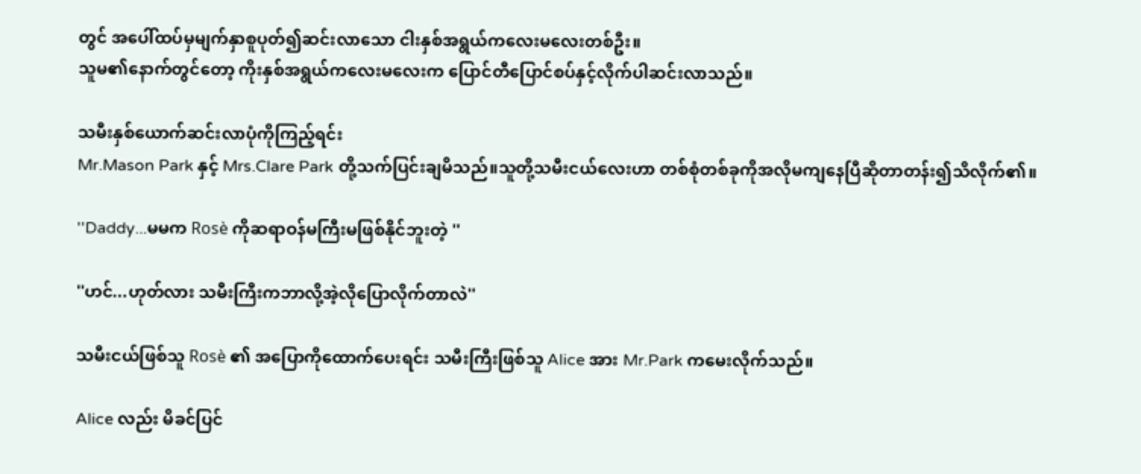တွင် အပေါ်ထပ်မှမျက်နှာစူပုတ်၍ဆင်းလာသော ငါးနှစ်အရွယ်ကလေးမလေးတစ်ဦး။
သူမ၏နောက်တွင်တော့ ကိုးနှစ်အရွယ်ကလေးမလေးက ပြောင်တီပြောင်စပ်နှင့်လိုက်ပါဆင်းလာသည်။

သမီးနှစ်ယောက်ဆင်းလာပုံကိုကြည့်ရင်း
Mr.Mason Park နှင့် Mrs.Clare Park တို့သက်ပြင်းချမိသည်။သူတို့သမီးငယ်လေးဟာ တစ်စုံတစ်ခုကိုအလိုမကျနေပြီဆိုတာတန်း၍သိလိုက်၏။

''Daddy...မမက Rosè ကိုဆရာဝန်မကြီးမဖြစ်နိုင်ဘူးတဲ့ ''

''ဟင်...ဟုတ်လား သမီးကြီးကဘာလို့အဲ့လိုပြောလိုက်တာလဲ''

သမီးငယ်ဖြစ်သူ Rosè ၏ အပြောကိုထောက်ပေးရင်း သမီးကြီးဖြစ်သူ Alice အား Mr.Park ကမေးလိုက်သည်။

Alice လည်း မိခင်ပြင်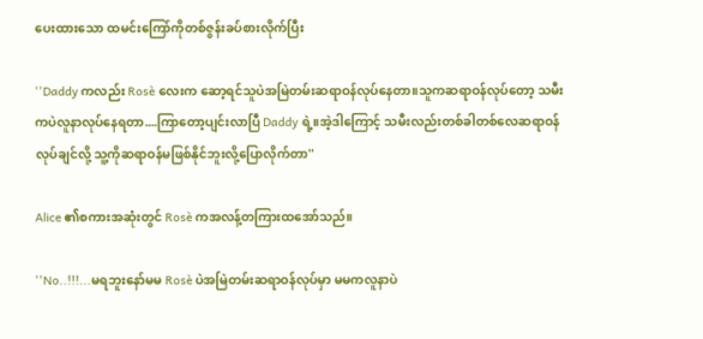ပေးထားသော ထမင်းကြော်ကိုတစ်ဇွန်းခပ်စားလိုက်ပြီး

''Daddy ကလည်း Rosè လေးက ဆော့ရင်သူပဲအမြဲတမ်းဆရာဝန်လုပ်နေတာ။သူကဆရာဝန်လုပ်တော့ သမီးကပဲလူနာလုပ်နေရတာ....ကြာတော့ပျင်းလာပြီ Daddy ရဲ့။အဲ့ဒါကြောင့် သမီးလည်းတစ်ခါတစ်လေဆရာဝန်လုပ်ချင်လို့ သူ့ကိုဆရာဝန်မဖြစ်နိုင်ဘူးလို့ပြောလိုက်တာ''

Alice ၏စကားအဆုံးတွင် Rosè ကအလန့်တကြားထအော်သည်။

''No..!!!...မရဘူးနော်မမ Rosè ပဲအမြဲတမ်းဆရာဝန်လုပ်မှာ မမကလူနာပဲ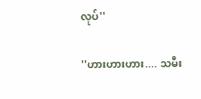လုပ်''

''ဟားဟားဟား.... သမီး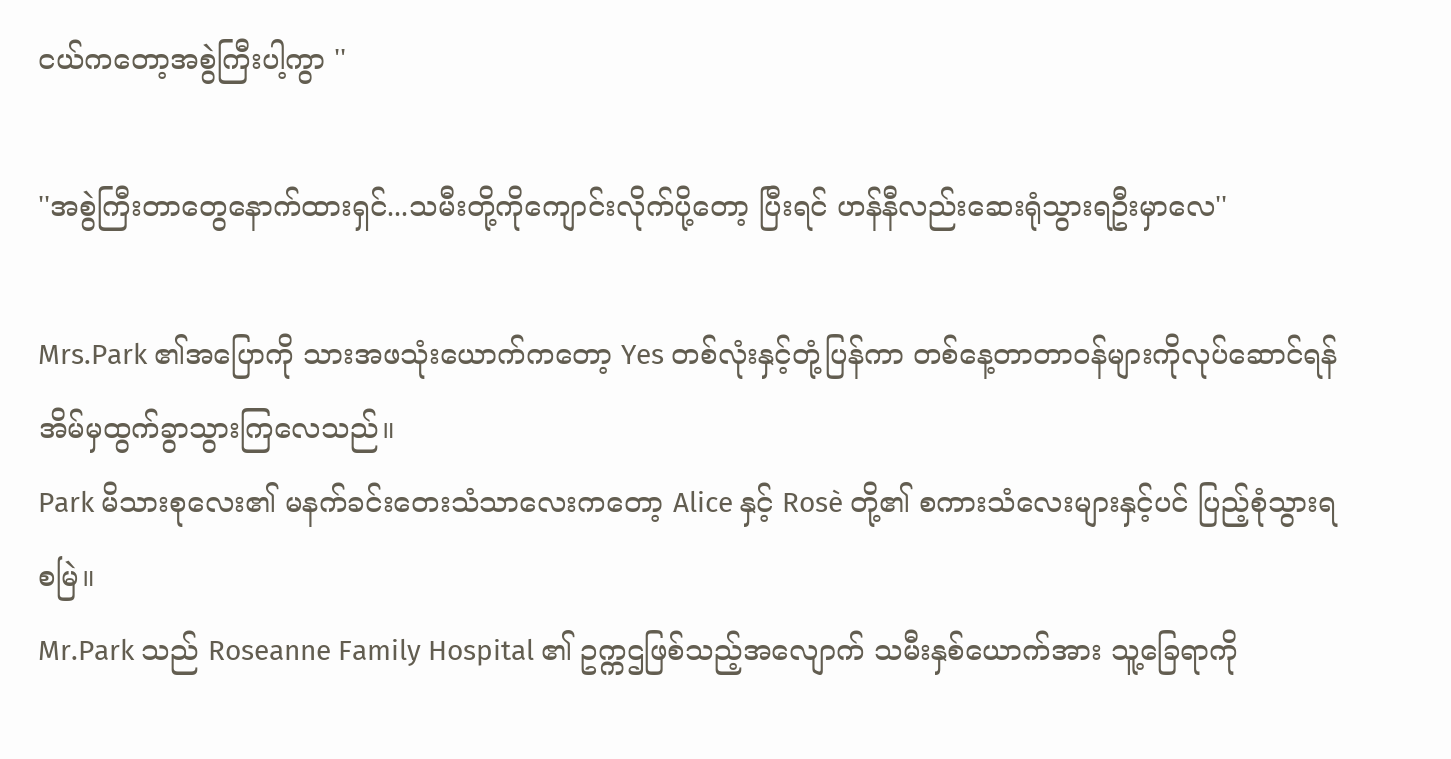ငယ်ကတော့အစွဲကြီးပါ့ကွာ ''

''အစွဲကြီးတာတွေနောက်ထားရှင်...သမီးတို့ကိုကျောင်းလိုက်ပို့တော့ ပြီးရင် ဟန်နီလည်းဆေးရုံသွားရဦးမှာလေ''

Mrs.Park ၏အပြောကို သားအဖသုံးယောက်ကတော့ Yes တစ်လုံးနှင့်တုံ့ပြန်ကာ တစ်နေ့တာတာဝန်များကိုလုပ်ဆောင်ရန် အိမ်မှထွက်ခွာသွားကြလေသည်။
Park မိသားစုလေး၏ မနက်ခင်းတေးသံသာလေးကတော့ Alice နှင့် Rosè တို့၏ စကားသံလေးများနှင့်ပင် ပြည့်စုံသွားရစမြဲ။
Mr.Park သည် Roseanne Family Hospital ၏ ဥက္ကဌဖြစ်သည့်အလျောက် သမီးနှစ်ယောက်အား သူ့ခြေရာကို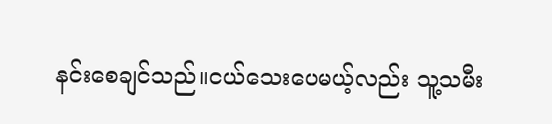နင်းစေချင်သည်။ငယ်သေးပေမယ့်လည်း သူ့သမီး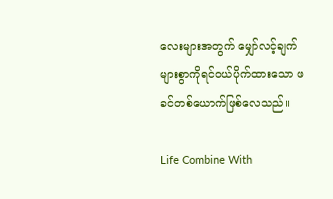လေးများအတွက် မျှော်လင့်ချက်များစွာကိုရင်ဝယ်ပိုက်ထားသော ဖခင်တစ်ယောက်ဖြစ်လေသည်။

Life Combine With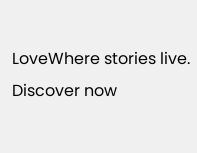LoveWhere stories live. Discover now